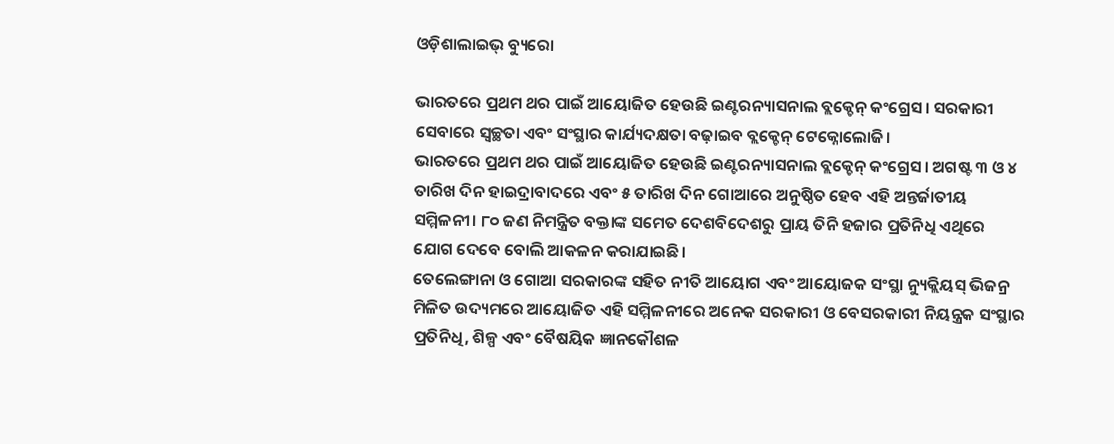ଓଡ଼ିଶାଲାଇଭ୍ ବ୍ୟୁରୋ

ଭାରତରେ ପ୍ରଥମ ଥର ପାଇଁ ଆୟୋଜିତ ହେଉଛି ଇଣ୍ଟରନ୍ୟାସନାଲ ବ୍ଲକ୍ଚେନ୍ କଂଗ୍ରେସ। ସରକାରୀ ସେବାରେ ସ୍ୱଚ୍ଛତା ଏବଂ ସଂସ୍ଥାର କାର୍ଯ୍ୟଦକ୍ଷତା ବଢ଼ାଇବ ବ୍ଲକ୍ଚେନ୍ ଟେକ୍ନୋଲୋଜି।
ଭାରତରେ ପ୍ରଥମ ଥର ପାଇଁ ଆୟୋଜିତ ହେଉଛି ଇଣ୍ଟରନ୍ୟାସନାଲ ବ୍ଲକ୍ଚେନ୍ କଂଗ୍ରେସ। ଅଗଷ୍ଟ ୩ ଓ ୪ ତାରିଖ ଦିନ ହାଇଦ୍ରାବାଦରେ ଏବଂ ୫ ତାରିଖ ଦିନ ଗୋଆରେ ଅନୁଷ୍ଠିତ ହେବ ଏହି ଅନ୍ତର୍ଜାତୀୟ ସମ୍ମିଳନୀ। ୮୦ ଜଣ ନିମନ୍ତ୍ରିତ ବକ୍ତାଙ୍କ ସମେତ ଦେଶବିଦେଶରୁ ପ୍ରାୟ ତିନି ହଜାର ପ୍ରତିନିଧି ଏଥିରେ ଯୋଗ ଦେବେ ବୋଲି ଆକଳନ କରାଯାଇଛି।
ତେଲେଙ୍ଗାନା ଓ ଗୋଆ ସରକାରଙ୍କ ସହିତ ନୀତି ଆୟୋଗ ଏବଂ ଆୟୋଜକ ସଂସ୍ଥା ନ୍ୟୁକ୍ଲିୟସ୍ ଭିଜନ୍ର ମିଳିତ ଉଦ୍ୟମରେ ଆୟୋଜିତ ଏହି ସମ୍ମିଳନୀରେ ଅନେକ ସରକାରୀ ଓ ବେସରକାରୀ ନିୟନ୍ତ୍ରକ ସଂସ୍ଥାର ପ୍ରତିନିଧି, ଶିଳ୍ପ ଏବଂ ବୈଷୟିକ ଜ୍ଞାନକୌଶଳ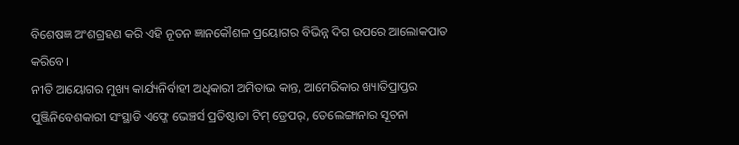ବିଶେଷଜ୍ଞ ଅଂଶଗ୍ରହଣ କରି ଏହି ନୂତନ ଜ୍ଞାନକୌଶଳ ପ୍ରୟୋଗର ବିଭିନ୍ନ ଦିଗ ଉପରେ ଆଲୋକପାତ କରିବେ।
ନୀତି ଆୟୋଗର ମୁଖ୍ୟ କାର୍ଯ୍ୟନିର୍ବାହୀ ଅଧିକାରୀ ଅମିତାଭ କାନ୍ତ, ଆମେରିକାର ଖ୍ୟାତିପ୍ରାପ୍ତର ପୁଞ୍ଜିନିବେଶକାରୀ ସଂସ୍ଥାଡି ଏଫ୍ଜେ ଭେଞ୍ଚର୍ସ ପ୍ରତିଷ୍ଠାତା ଟିମ୍ ଡ୍ରେପର୍, ତେଲେଙ୍ଗାନାର ସୂଚନା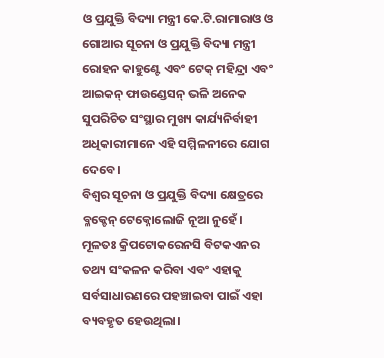ଓ ପ୍ରଯୁକ୍ତି ବିଦ୍ୟା ମନ୍ତ୍ରୀ କେ.ଟି.ରାମାରାଓ ଓ ଗୋଆର ସୂଚନା ଓ ପ୍ରଯୁକ୍ତି ବିଦ୍ୟା ମନ୍ତ୍ରୀ ରୋହନ କାହୁଣ୍ଟେ ଏବଂ ଟେକ୍ ମହିନ୍ଦ୍ରା ଏବଂ ଆଇକନ୍ ଫାଉଣ୍ଡେସନ୍ ଭଳି ଅନେକ ସୁପରିଚିତ ସଂସ୍ଥାର ମୁଖ୍ୟ କାର୍ଯ୍ୟନିର୍ବାହୀ ଅଧିକାରୀମାନେ ଏହି ସମ୍ମିଳନୀରେ ଯୋଗ ଦେବେ।
ବିଶ୍ୱର ସୂଚନା ଓ ପ୍ରଯୁକ୍ତି ବିଦ୍ୟା କ୍ଷେତ୍ରରେ ବ୍ଳକ୍ଚେନ୍ ଟେକ୍ନୋଲୋଜି ନୂଆ ନୁହେଁ। ମୂଳତଃ କ୍ରିପଟୋକରେନସି ବିଟକଏନର ତଥ୍ୟ ସଂକଳନ କରିବା ଏବଂ ଏହାକୁ ସର୍ବସାଧାରଣରେ ପହଞ୍ଚାଇବା ପାଇଁ ଏହା ବ୍ୟବହୃତ ହେଉଥିଲା।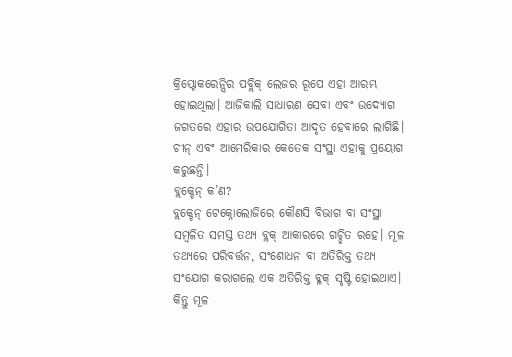କ୍ରିପ୍ଟୋକରେନ୍ସିର ପବ୍ଲିକ୍ ଲେଜର ରୂପେ ଏହା ଆରମ୍ଭ ହୋଇଥିଲା। ଆଜିକାଲି ସାଧାରଣ ସେବା ଏବଂ ଉଦ୍ୟୋଗ ଜଗତରେ ଏହାର ଉପଯୋଗିତା ଆଦୃତ ହେବାରେ ଲାଗିଛି। ଚୀନ୍ ଏବଂ ଆମେରିକାର କେତେକ ସଂସ୍ଥା ଏହାକୁ ପ୍ରୟୋଗ କରୁଛନ୍ତି।
ବ୍ଲକ୍ଚେନ୍ କ’ଣ?
ବ୍ଲକ୍ଚେନ୍ ଟେକ୍ନୋଲୋଜିରେ କୌଣସି ବିଭାଗ ବା ସଂସ୍ଥା ସମ୍ବଳିତ ସମସ୍ତ ତଥ୍ୟ ବ୍ଲକ୍ ଆକାରରେ ଗଚ୍ଛିତ ରହେ। ମୂଳ ତଥ୍ୟରେ ପରିବର୍ତ୍ତନ, ସଂଶୋଧନ ବା ଅତିରିକ୍ତ ତଥ୍ୟ ସଂଯୋଗ କରାଗଲେ ଏକ ଅତିରିକ୍ତ ବ୍ଳକ୍ ସୃଷ୍ଟି ହୋଇଥାଏ। କିନ୍ତୁ ମୂଳ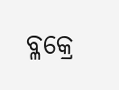ବ୍ଳକ୍ରେ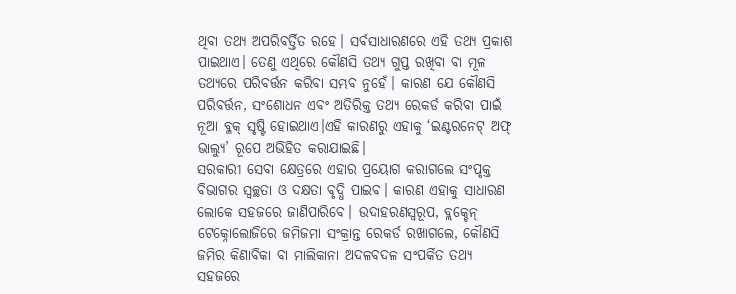ଥିବା ତଥ୍ୟ ଅପରିବର୍ତ୍ତିତ ରହେ। ସର୍ବସାଧାରଣରେ ଏହି ତଥ୍ୟ ପ୍ରକାଶ ପାଇଥାଏ। ତେଣୁ ଏଥିରେ କୌଣସି ତଥ୍ୟ ଗୁପ୍ତ ରଖିବା ବା ମୂଳ ତଥ୍ୟରେ ପରିବର୍ତ୍ତନ କରିବା ସମ୍ଭବ ନୁହେଁ। କାରଣ ଯେ କୌଣସି ପରିବର୍ତ୍ତନ, ସଂଶୋଧନ ଏବଂ ଅତିରିକ୍ତ ତଥ୍ୟ ରେକର୍ଡ କରିବା ପାଇଁ ନୂଆ ବ୍ଳକ୍ ସୃଷ୍ଟି ହୋଇଥାଏ।ଏହି କାରଣରୁ ଏହାକୁ ‘ଇଣ୍ଟରନେଟ୍ ଅଫ୍ ଭାଲ୍ୟୁ’ ରୂପେ ଅଭିହିତ କରାଯାଇଛି।
ସରକାରୀ ସେବା କ୍ଷେତ୍ରରେ ଏହାର ପ୍ରୟୋଗ କରାଗଲେ ସଂପୃକ୍ତ ବିଭାଗର ସ୍ୱଚ୍ଛତା ଓ ଦକ୍ଷତା ବୃଦ୍ଧି ପାଇବ। କାରଣ ଏହାକୁ ସାଧାରଣ ଲୋକେ ସହଜରେ ଜାଣିପାରିବେ। ଉଦାହରଣସ୍ୱରୂପ, ବ୍ଲକ୍ଚେନ୍ ଟେକ୍ନୋଲୋଜିରେ ଜମିଜମା ସଂକ୍ରାନ୍ତ ରେକର୍ଡ ରଖାଗଲେ, କୌଣସି ଜମିର କିଣାବିକା ବା ମାଲିକାନା ଅଦଳବଦଳ ସଂପର୍କିତ ତଥ୍ୟ ସହଜରେ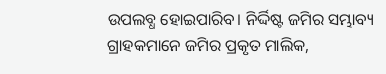ଉପଲବ୍ଧ ହୋଇପାରିବ। ନିର୍ଦ୍ଦିଷ୍ଟ ଜମିର ସମ୍ଭାବ୍ୟ ଗ୍ରାହକମାନେ ଜମିର ପ୍ରକୃତ ମାଲିକ,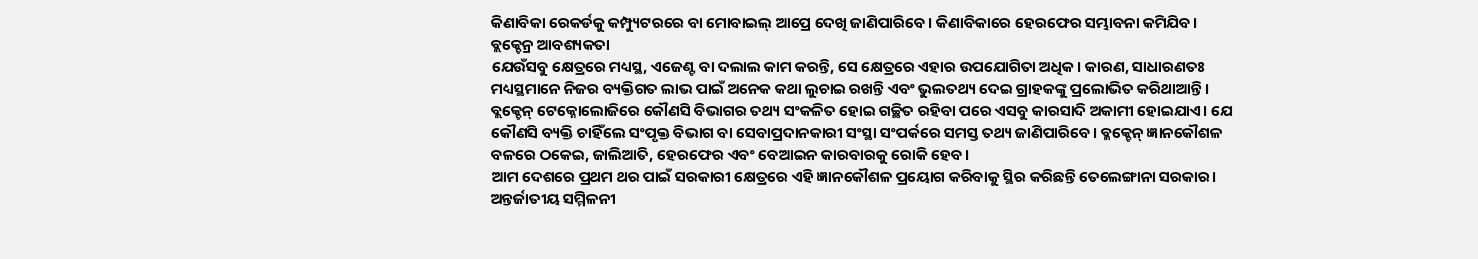କିଣାବିକା ରେକର୍ଡକୁ କମ୍ପ୍ୟୁଟରରେ ବା ମୋବାଇଲ୍ ଆପ୍ରେ ଦେଖି ଜାଣିପାରିବେ। କିଣାବିକାରେ ହେରଫେର ସମ୍ଭାବନା କମିଯିବ।
ବ୍ଲକ୍ଚେନ୍ର ଆବଶ୍ୟକତା
ଯେଉଁସବୁ କ୍ଷେତ୍ରରେ ମଧ୍ୟସ୍ଥ, ଏଜେଣ୍ଟ ବା ଦଲାଲ କାମ କରନ୍ତି, ସେ କ୍ଷେତ୍ରରେ ଏହାର ଉପଯୋଗିତା ଅଧିକ। କାରଣ, ସାଧାରଣତଃ ମଧ୍ୟସ୍ଥମାନେ ନିଜର ବ୍ୟକ୍ତିଗତ ଲାଭ ପାଇଁ ଅନେକ କଥା ଲୁଚାଇ ରଖନ୍ତି ଏବଂ ଭୁଲତଥ୍ୟ ଦେଇ ଗ୍ରାହକଙ୍କୁ ପ୍ରଲୋଭିତ କରିଥାଆନ୍ତି। ବ୍ଲକ୍ଚେନ୍ ଟେକ୍ନୋଲୋଜିରେ କୌଣସି ବିଭାଗର ତଥ୍ୟ ସଂକଳିତ ହୋଇ ଗଚ୍ଛିତ ରହିବା ପରେ ଏସବୁ କାରସାଦି ଅକାମୀ ହୋଇଯାଏ। ଯେ କୌଣସି ବ୍ୟକ୍ତି ଚାହିଁଲେ ସଂପୃକ୍ତ ବିଭାଗ ବା ସେବାପ୍ରଦାନକାରୀ ସଂସ୍ଥା ସଂପର୍କରେ ସମସ୍ତ ତଥ୍ୟ ଜାଣିପାରିବେ। ବ୍ଳକ୍ଚେନ୍ ଜ୍ଞାନକୌଶଳ ବଳରେ ଠକେଇ, ଜାଲିଆତି, ହେରଫେର ଏବଂ ବେଆଇନ କାରବାରକୁ ରୋକି ହେବ।
ଆମ ଦେଶରେ ପ୍ରଥମ ଥର ପାଇଁ ସରକାରୀ କ୍ଷେତ୍ରରେ ଏହି ଜ୍ଞାନକୌଶଳ ପ୍ରୟୋଗ କରିବାକୁ ସ୍ଥିର କରିଛନ୍ତି ତେଲେଙ୍ଗାନା ସରକାର। ଅନ୍ତର୍ଜାତୀୟ ସମ୍ମିଳନୀ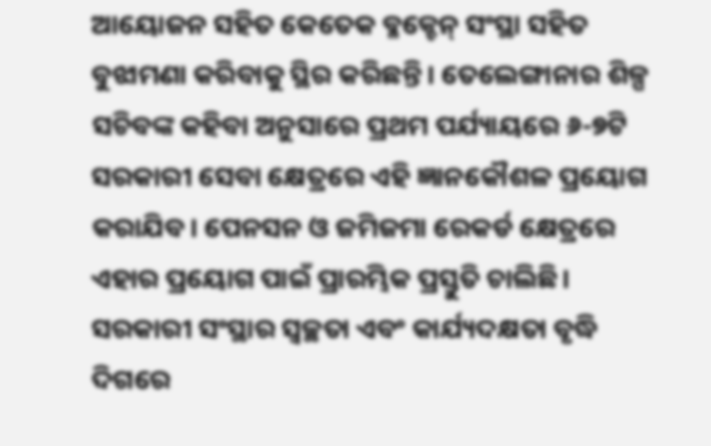ଆୟୋଜନ ସହିତ କେତେକ ବ୍ଳକ୍ଚେନ୍ ସଂସ୍ଥା ସହିତ ବୁଝାମଣା କରିବାକୁ ସ୍ଥିର କରିଛନ୍ତି। ତେଲେଙ୍ଗାନାର ଶିଳ୍ପ ସଚିବଙ୍କ କହିବା ଅନୁସାରେ ପ୍ରଥମ ପର୍ଯ୍ୟାୟରେ ୬-୭ଟି ସରକାରୀ ସେବା କ୍ଷେତ୍ରରେ ଏହି ଜ୍ଞାନକୌଶଳ ପ୍ରୟୋଗ କରାଯିବ। ପେନସନ ଓ ଜମିଜମା ରେକର୍ଡ କ୍ଷେତ୍ରରେ ଏହାର ପ୍ରୟୋଗ ପାଇଁ ପ୍ରାରମ୍ଭିକ ପ୍ରସ୍ତୁତି ଚାଲିଛି। ସରକାରୀ ସଂସ୍ଥାର ସ୍ୱଚ୍ଛତା ଏବଂ କାର୍ଯ୍ୟଦକ୍ଷତା ବୃଦ୍ଧି ଦିଗରେ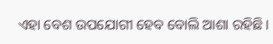ଏହା ବେଶ ଉପଯୋଗୀ ହେବ ବୋଲି ଆଶା ରହିଛି।